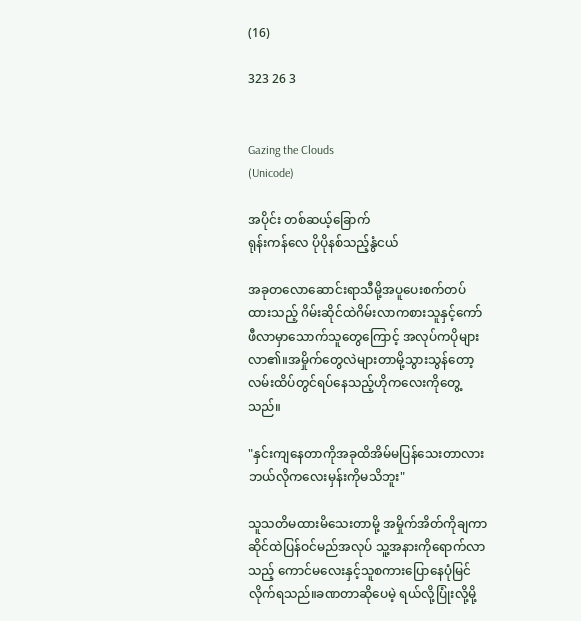(16)

323 26 3


Gazing the Clouds
(Unicode)

အပိုင်း တစ်ဆယ့်‌‌ခြောက်
ရုန်းကန်လေ ပိုပိုနစ်သည့်နွံငယ်

အခုတလောဆောင်းရာသီမို့အပူပေးစက်တပ်ထားသည့် ဂိမ်းဆိုင်ထဲဂိမ်းလာကစားသူနှင့်ကော်ဖီလာမှာသောက်သူတွေကြောင့် အလုပ်ကပိုများလာ၏။အမှိုက်တွေလဲများတာမို့သွားသွန်တော့ လမ်းထိပ်တွင်ရပ်နေသည့်ဟိုကလေးကိုတွေ့သည်။

"နှင်းကျနေတာကိုအခုထိအိမ်မပြန်သေးတာလား ဘယ်လိုကလေးမှန်းကိုမသိဘူး"

သူသတိမထားမိသေးတာမို့ အမှိုက်အိတ်ကိုချကာဆိုင်ထဲပြန်ဝင်မည်အလုပ် သူ့အနားကိုရောက်လာသည့် ကောင်မလေးနှင့်သူစကားပြောနေပုံမြင်လိုက်ရသည်။ခဏတာဆိုပေမဲ့ ရယ်လို့ပြုံးလို့မို့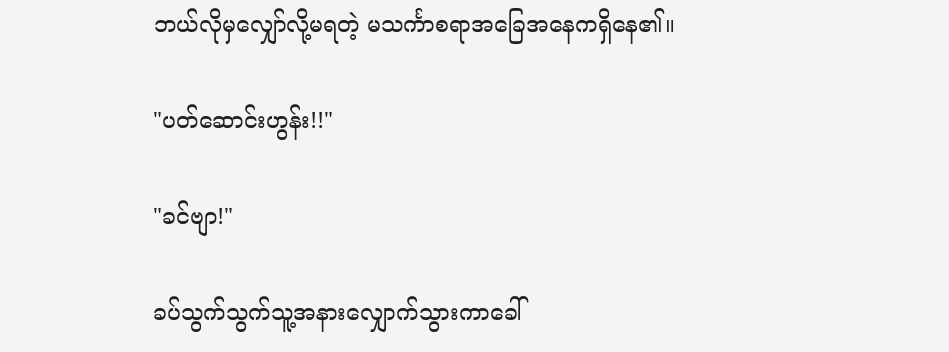ဘယ်လိုမှ‌လျှော်လို့မရတဲ့ မသင်္ကာစရာအခြေအနေကရှိနေ၏။

"ပတ်ဆောင်းဟွန်း!!"

"ခင်ဗျာ!"

ခပ်သွက်သွက်သူ့အနားလျှောက်သွားကာခေါ်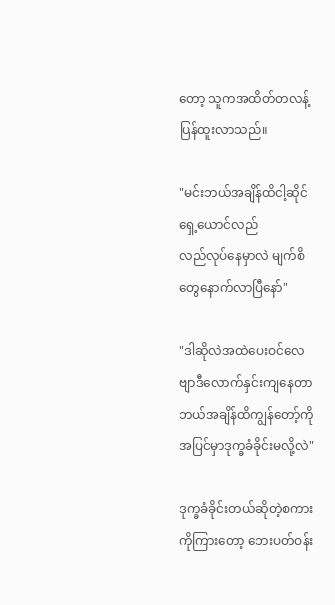တော့ သူကအထိတ်တလန့်ပြန်ထူးလာသည်။

"မင်းဘယ်အချိန်ထိငါ့ဆိုင်ရှေ့ယောင်လည်
လည်လုပ်နေမှာလဲ မျက်စိတွေနောက်လာပြီနော်"

"ဒါဆိုလဲအထဲပေးဝင်လေဗျာဒီလောက်နှင်းကျနေတာ ဘယ်အချိန်ထိကျွန်တော့်ကိုအပြင်မှာဒုက္ခခံခိုင်းမလို့လဲ"

ဒုက္ခခံခိုင်းတယ်ဆိုတဲ့စကားကိုကြားတော့ ဘေးပတ်ဝန်း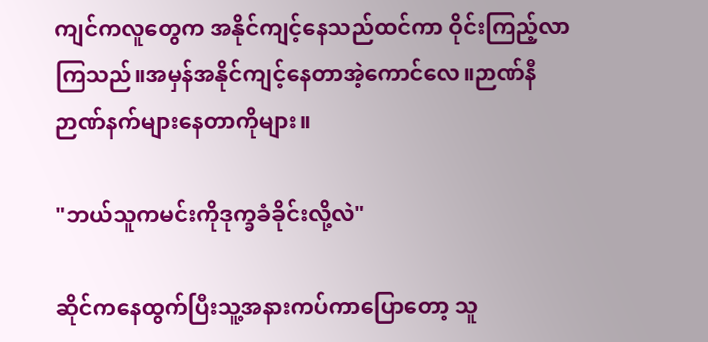ကျင်ကလူတွေက အနိုင်ကျင့်နေသည်ထင်ကာ ဝိုင်းကြည့်လာကြသည်။အမှန်အနိုင်ကျင့်နေတာအဲ့ကောင်လေ။ဉာဏ်နီဉာဏ်နက်များနေတာကိုများ။

"ဘယ်သူကမင်းကိုဒုက္ခခံခိုင်းလို့လဲ"

ဆိုင်ကနေထွက်ပြီးသူ့အနားကပ်ကာပြောတော့ သူ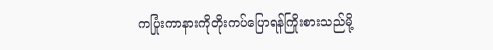ကပြုံးကာနားကိုတိုးကပ်ပြောရန်ကြိုးစားသည်မို့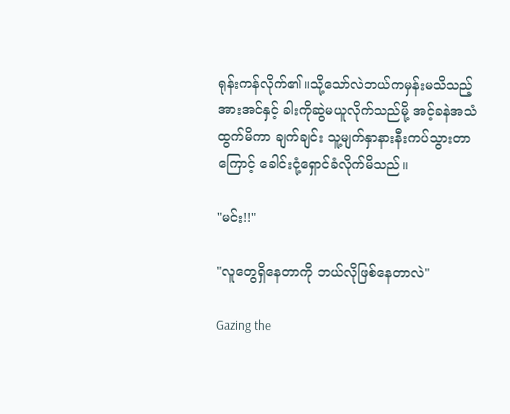ရုန်းကန်လိုက်၏။သို့သော်လဲဘယ်ကမှန်းမသိသည့်အားအင်နှင့် ခါးကိုဆွဲမယူလိုက်သည်မို့ အင့်ခနဲအသံထွက်မိကာ ချက်ချင်း သူ့မျက်နှာနားနီးကပ်သွားတာကြောင့် ခေါင်းငုံ့ရှောင်ခံလိုက်မိသည်။

"မင်း!!"

"လူတွေရှိနေတာကို ဘယ်လိုဖြစ်နေတာလဲ"

Gazing the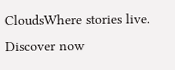CloudsWhere stories live. Discover now